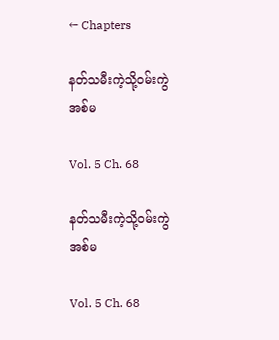← Chapters

နတ်သမီးကဲ့သို့၀မ်းကွဲအစ်မ

Vol. 5 Ch. 68

နတ်သမီးကဲ့သို့၀မ်းကွဲအစ်မ

Vol. 5 Ch. 68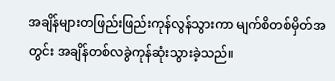အချိန်များတဖြည်းဖြည်းကုန်လွန်သွားကာ မျက်စိတစ်မှိတ်အတွင်း အချိန်တစ်လခွဲကုန်ဆုံးသွားခဲ့သည်။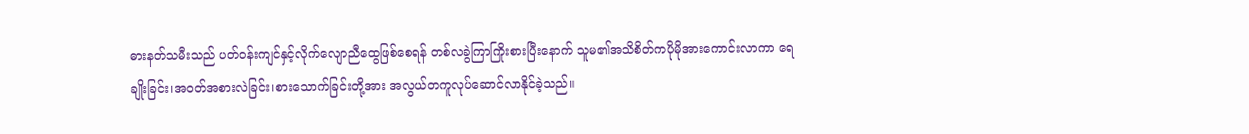ဓားနတ်သမီးသည် ပတ်၀န်းကျင်နှင့်လိုက်လျောညီထွေဖြစ်စေရန် တစ်လခွဲကြာကြိုးစားပြီးနောက် သူမ၏အသိစိတ်ကပိုမိုအား‌ကောင်းလာကာ ရေချိုးခြင်း၊အ၀တ်အစားလဲခြင်း၊စားသောက်ခြင်းတို့အား အလွယ်တကူလုပ်ဆောင်လာနိုင်ခဲ့သည်။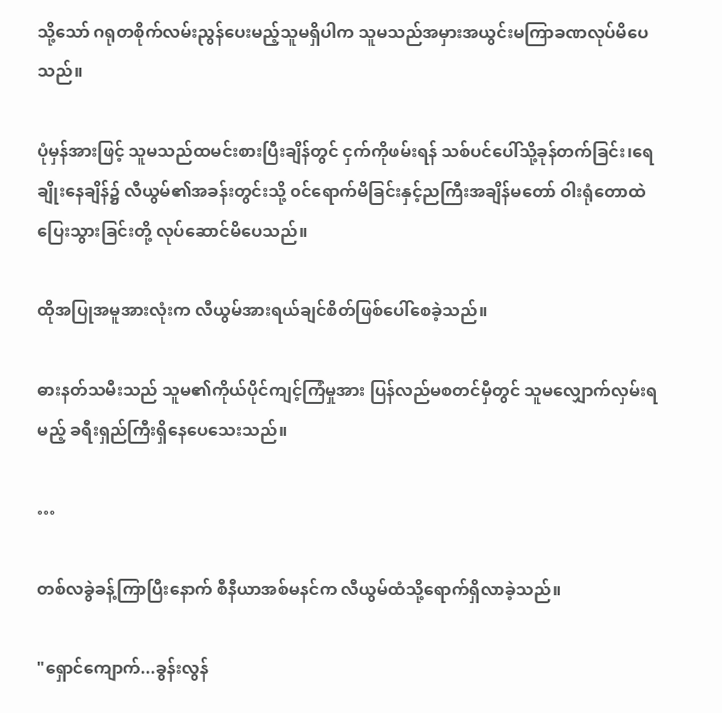သို့သော် ဂရုတစိုက်လမ်းညွန်ပေးမည့်သူမရှိပါက သူမသည်အမှားအယွင်းမကြာခဏလုပ်မိပေသည်။

ပုံမှန်အားဖြင့် သူမသည်ထမင်းစားပြီးချိန်တွင် ငှက်ကိုဖမ်းရန် သစ်ပင်ပေါ်သို့ခုန်တက်ခြင်း၊ရေချိုးနေချိန်၌ လီယွမ်၏အခန်းတွင်းသို့ ၀င်ရောက်မိခြင်းနှင့်ညကြီးအချိန်မတော် ဝါးရုံတောထဲပြေးသွားခြင်းတို့ လုပ်ဆောင်မိပေသည်။

ထိုအပြုအမူအားလုံးက လီယွမ်အားရယ်ချင်စိတ်ဖြစ်ပေါ်စေခဲ့သည်။

ဓားနတ်သမီးသည် သူမ၏ကိုယ်ပိုင်ကျင့်ကြံမှုအား ပြန်လည်မစတင်မှီတွင် သူမလျှောက်လှမ်းရမည့် ခရီးရှည်ကြီးရှိနေပေသေးသည်။

…

တစ်လခွဲခန့်ကြာပြီးနောက် စီနီယာအစ်မနင်က လီယွမ်ထံသို့ရောက်ရှိလာခဲ့သည်။

"ရှောင်ကျောက်...ခွန်းလွန်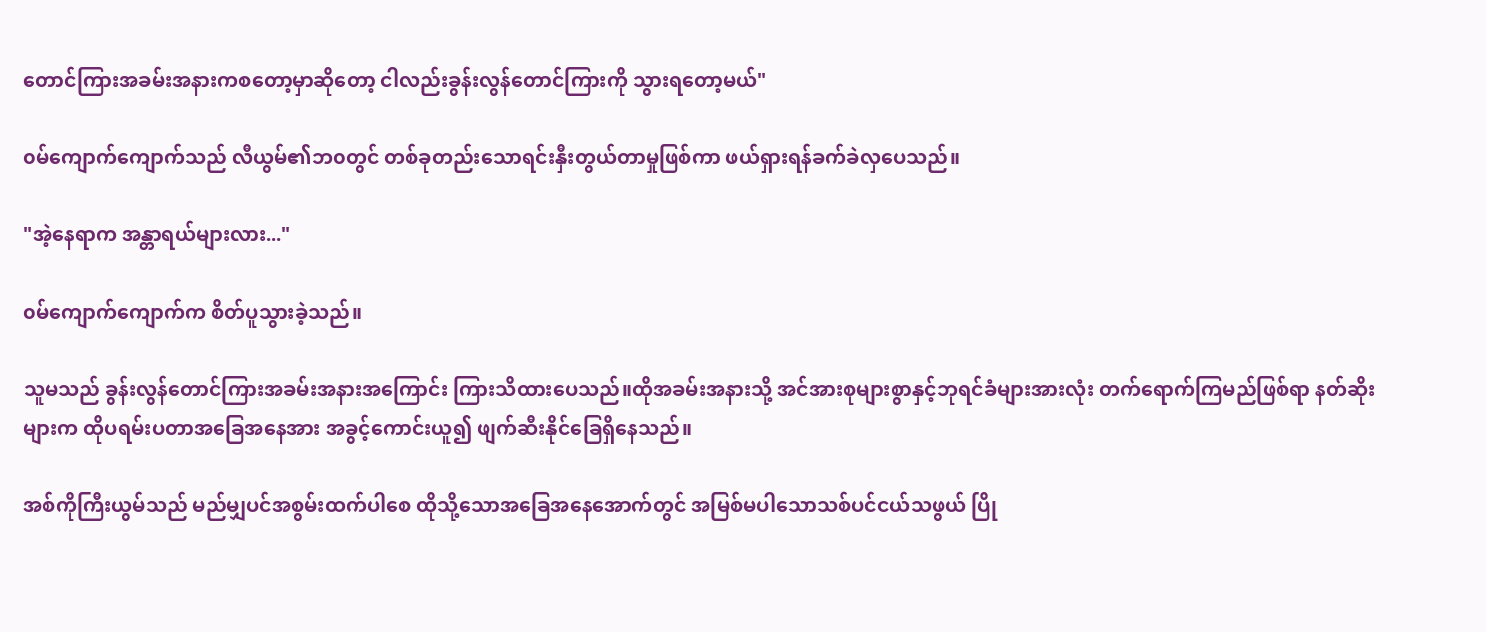တောင်ကြားအခမ်းအနားကစတော့မှာဆိုတော့ ငါလည်းခွန်းလွန်တောင်ကြားကို သွားရတော့မယ်"

၀မ်ကျောက်ကျောက်သည် လီယွမ်၏ဘ၀တွင် တစ်ခုတည်းသောရင်းနှီးတွယ်တာမှုဖြစ်ကာ ဖယ်ရှားရန်ခက်ခဲလှပေသည်။

"အဲ့နေရာက အန္တာရယ်များလား..."

၀မ်ကျောက်ကျောက်က စိတ်ပူသွားခဲ့သည်။

သူမသည် ခွန်းလွန်တောင်ကြားအခမ်းအနားအကြောင်း ကြားသိထားပေသည်။ထိုအခမ်းအနားသို့ အင်အားစုများစွာနှင့်ဘုရင်ခံများအားလုံး တက်ရောက်ကြမည်ဖြစ်ရာ နတ်ဆိုးများက ထိုပရမ်းပတာအခြေအနေအား အခွင့်ကောင်းယူ၍ ဖျက်ဆီးနိုင်ခြေရှိနေသည်။

အစ်ကိုကြီးယွမ်သည် မည်မျှပင်အစွမ်းထက်ပါစေ ထိုသို့သောအခြေအနေအောက်တွင် အမြစ်မပါသောသစ်ပင်ငယ်သဖွယ် ပြို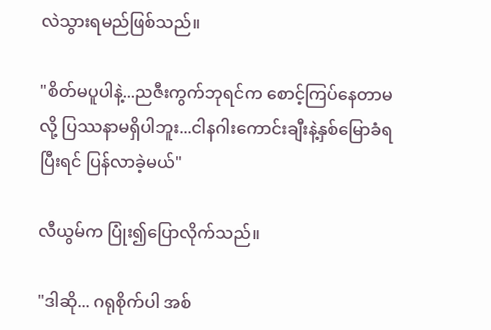လဲသွားရမည်ဖြစ်သည်။

"စိတ်မပူပါနဲ့...ညဇီးကွက်ဘုရင်က စောင့်ကြပ်နေတာမလို့ ပြဿနာမရှိပါဘူး...ငါနဂါးကောင်းချီးနဲ့နှစ်မြောခံရပြီးရင် ပြန်လာခဲ့မယ်"

လီယွမ်က ပြုံး၍ပြောလိုက်သည်။

"ဒါဆို... ဂရုစိုက်ပါ အစ်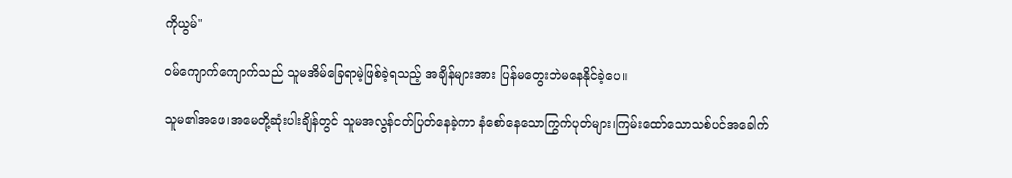ကိုယွမ်"

၀မ်ကျောက်ကျောက်သည် သူမအိမ်ခြေရာမဲ့ဖြစ်ခဲ့ရသည့် အချိန်များအား ပြန်မတွေးဘဲမနေနိုင်ခဲ့ပေ။

သူမ၏အဖေ၊အမေတို့ဆုံးပါးချိန်တွင် သူမအလွန်ငတ်ပြတ်နေခဲ့ကာ နံစော်နေသောကြွက်ပုတ်များ၊ကြမ်းထော်သောသစ်ပင်အခေါက်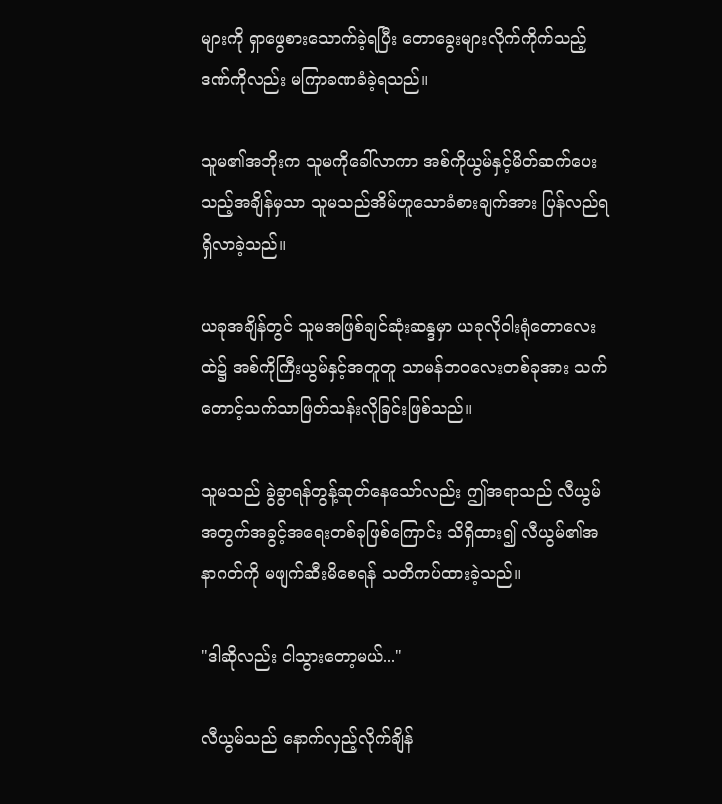များကို ရှာဖွေစားသောက်ခဲ့ရပြီး တောခွေးများလိုက်ကိုက်သည့်ဒဏ်ကိုလည်း မကြာခဏခံခဲ့ရသည်။

သူမ၏အဘိုးက သူမကိုခေါ်လာကာ အစ်ကိုယွမ်နှင့်မိတ်ဆက်ပေးသည့်အချိန်မှသာ သူမသည်အိမ်ဟူသောခံစားချက်အား ပြန်လည်ရရှိလာခဲ့သည်။

ယခုအချိန်တွင် သူမအဖြစ်ချင်ဆုံးဆန္ဒမှာ ယခုလိုဝါးရုံတောလေးထဲ၌ အစ်ကိုကြီးယွမ်နှင့်အတူတူ သာမန်ဘ၀လေးတစ်ခုအား သက်တောင့်သက်သာဖြတ်သန်းလိုခြင်းဖြစ်သည်။

သူမသည် ခွဲခွာရန်တွန့်ဆုတ်နေသော်လည်း ဤအရာသည် လီယွမ်အတွက်အခွင့်အရေးတစ်ခုဖြစ်ကြောင်း သိရှိထား၍ လီယွမ်၏အနာ‌ဂတ်ကို မဖျက်ဆီးမိစေရန် သတိကပ်ထားခဲ့သည်။

"ဒါဆိုလည်း ငါသွားတော့မယ်..."

လီယွမ်သည် နောက်လှည့်လိုက်ချိန်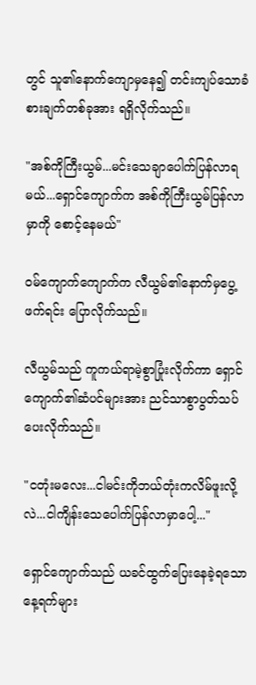တွင် သူ၏နောက်ကျောမှနေ၍ ‌တင်းကျပ်သောခံစားချက်တစ်ခုအား ရရှိလိုက်သည်။

"အစ်ကိုကြီးယွမ်...မင်းသေချာပေါက်ပြန်လာရမယ်...ရှောင်ကျောက်က အစ်ကိုကြီးယွမ်ပြန်လာမှာကို စောင့်နေမယ်"

၀မ်ကျောက်ကျောက်က လီယွမ်၏နောက်မှပွေ့ဖက်ရင်း ပြောလိုက်သည်။

လီယွမ်သည် ကူကယ်ရာမဲ့စွာပြုံးလိုက်ကာ ရှောင်ကျောက်၏ဆံပင်များအား ညင်သာစွာပွတ်သပ်ပေးလိုက်သည်။

"ငတုံးမလေး...ငါမင်းကိုဘယ်တုံးကလိမ်ဖူးလို့လဲ...ငါ‌ကျိန်းသေပေါက်ပြန်လာမှာပေါ့..."

ရှောင်ကျောက်သည် ယခင်ထွက်ပြေးနေခဲ့ရသော နေ့ရက်များ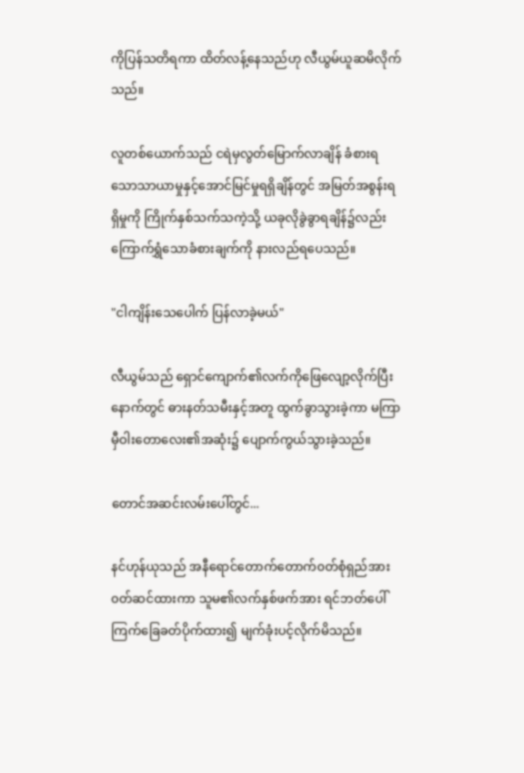ကိုပြန်သတိရကာ ထိတ်လန့်နေသည်ဟု ‌လီယွမ်ယူဆမိလိုက်သည်။

လူတစ်ယောက်သည် ငရဲမှလွတ်မြောက်လာချိန် ခံစားရသောသာယာမှုနှင့်အောင်မြင်မှုရရှိချိန်တွင် အမြတ်အစွန်းရရှိမှုကို ကြိုက်နှစ်သက်သကဲ့သို့ ယခုလိုခွဲခွာရချိန်၌လည်း ကြောက်ရွှံသောခံစားချက်ကို နားလည်ရပေသည်။

"ငါကျိန်းသေပေါက် ပြန်လာခဲ့မယ်"

လီယွမ်သည် ရှောင်ကျောက်၏လက်ကိုဖြေလျော့လိုက်ပြီးနောက်တွင် ဓားနတ်သမီးနှင့်အတူ ထွက်ခွာသွားခဲ့ကာ မကြာမှီဝါးတောလေး၏အဆုံး၌ ပျောက်ကွယ်သွားခဲ့သည်။

တောင်အဆင်းလမ်းပေါ်တွင်...

နင်ဟုန်ယုသည် အနီရောင်တောက်တောက်၀တ်စုံရှည်အား ၀တ်ဆင်ထားကာ သူမ၏လက်နှစ်ဖက်အား ရင်ဘတ်ပေါ်ကြက်ခြေခတ်ပိုက်ထား၍ မျက်ခုံးပင့်လိုက်မိသည်။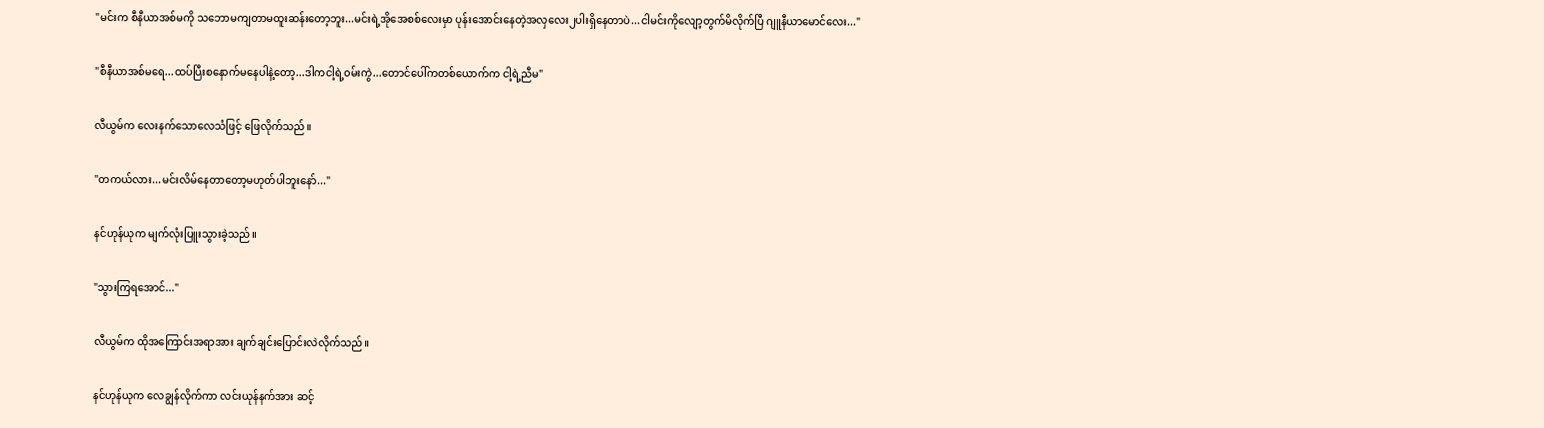"မင်းက စီနီယာအစ်မကို သဘောမကျတာမထူးဆန်းတော့ဘူး...မင်းရဲ့အိုအေစစ်လေးမှာ ပုန်းအောင်းနေတဲ့အလှလေး၂ပါးရှိနေတာပဲ...ငါမင်းကိုလျော့တွက်မိလိုက်ပြီ ဂျူနီယာမောင်လေး..."

"စီနီယာအစ်မရေ...ထပ်ပြီးစနောက်မနေပါနဲ့တော့...ဒါကငါ့ရဲ့၀မ်းကွဲ...တောင်ပေါ်ကတစ်ယောက်က ငါ့ရဲ့ညီမ"

လီယွမ်က လေးနက်သောလေသံဖြင့် ဖြေလိုက်သည်။

"တကယ်လား...မင်းလိမ်နေတာတော့မဟုတ်ပါဘူးနော်..."

နင်ဟုန်ယုက မျက်လုံးပြူးသွားခဲ့သည်။

"သွားကြရ‌အောင်..."

လီယွမ်က ထိုအကြောင်းအရာအား ချက်ချင်းပြောင်းလဲလိုက်သည်။

နင်ဟုန်ယုက လေချွန်လိုက်ကာ လင်းယုန်နက်အား ဆင့်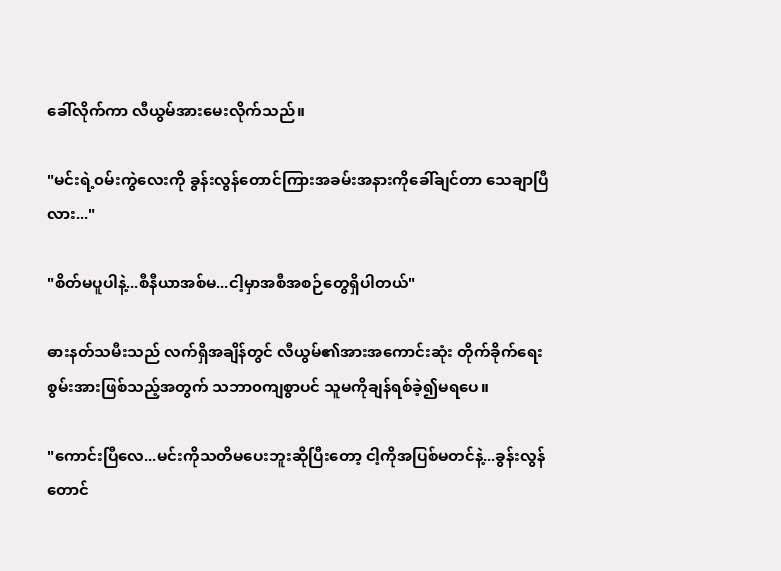ခေါ်လိုက်ကာ လီယွမ်အားမေးလိုက်သည်။

"မင်းရဲ့၀မ်းကွဲလေးကို ခွန်းလွန်တောင်ကြားအခမ်းအနားကိုခေါ်ချင်တာ သေချာပြီလား..."

"စိတ်မပူပါနဲ့...စီနီယာအစ်မ...ငါ့မှာအစီအစဉ်တွေရှိပါတယ်"

ဓားနတ်သမီးသည် လက်ရှိအချိန်တွင် လီယွမ်၏အားအကောင်းဆုံး တိုက်ခိုက်ရေးစွမ်းအားဖြစ်သည့်အတွက် သဘာ၀ကျစွာပင် သူမကိုချန်ရစ်ခဲ့၍မရပေ။

"ကောင်းပြီလေ...မင်းကိုသတိ‌မပေးဘူးဆိုပြီးတော့ ငါ့ကိုအပြစ်မတင်နဲ့...ခွန်းလွန်တောင်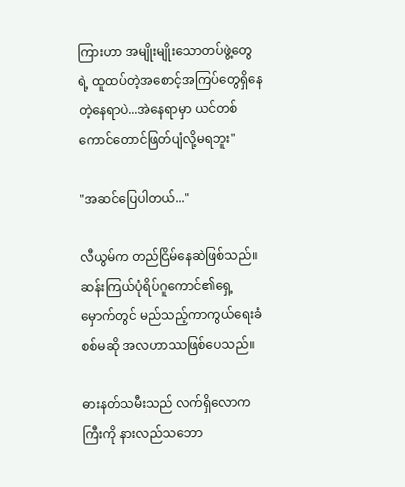ကြားဟာ အမျိုးမျိုးသောတပ်ဖွဲ့တွေရဲ့ ထူထပ်တဲ့အစောင့်အကြပ်တွေရှိနေတဲ့နေရာပဲ...အဲနေရာမှာ ယင်တစ်ကောင်တောင်ဖြတ်ပျံလို့မရဘူး"

"အဆင်ပြေပါတယ်..."

လီယွမ်က တည်ငြိမ်နေဆဲဖြစ်သည်။ဆန်းကြယ်ပုံရိပ်ဂူကောင်၏ရှေ့မှောက်တွင် မည်သည့်ကာကွယ်ရေးခံစစ်မဆို အလဟာဿဖြစ်ပေသည်။

ဓားနတ်သမီးသည် လက်ရှိလောကကြီးကို နားလည်သဘော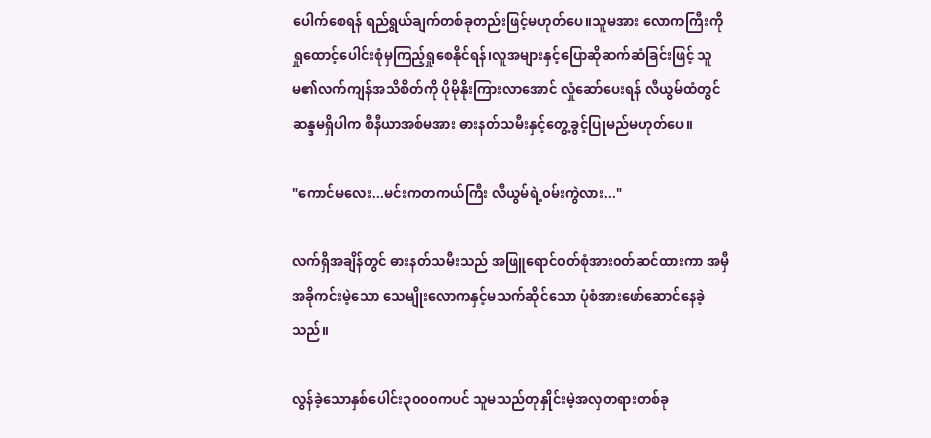ပေါက်စေရန် ရည်ရွယ်ချက်တစ်ခုတည်းဖြင့်မဟုတ်ပေ။သူမအား လောကကြီးကို ရှုထောင့်ပေါင်းစုံမှကြည့်ရှုစေနိုင်ရန်၊လူအများနှင့်ပြောဆိုဆက်ဆံခြင်းဖြင့် သူမ၏လက်ကျန်အသိစိတ်ကို ပိုမိုနိုးကြားလာအောင် လှုံဆော်ပေးရန် လီယွမ်ထံတွင်ဆန္ဒမရှိပါက စီနီယာအစ်မအား ဓားနတ်သမီးနှင့်တွေ့ခွင့်ပြုမည်မဟုတ်ပေ။

"ကောင်မလေး...မင်းကတကယ်ကြီး လီယွမ်ရဲ့၀မ်းကွဲလား..."

လက်ရှိအချိန်တွင် ဓားနတ်သမီးသည် အဖြူရောင်၀တ်စုံအား၀တ်ဆင်ထားကာ အမှီအခိုကင်းမဲ့သော သေမျိုးလောကနှင့်မသက်ဆိုင်သော ပုံစံအားဖော်ဆောင်နေခဲ့သည်။

လွန်ခဲ့သောနှစ်ပေါင်း၃၀၀၀ကပင် သူမသည်တုနှိုင်းမဲ့အလှတရားတစ်ခု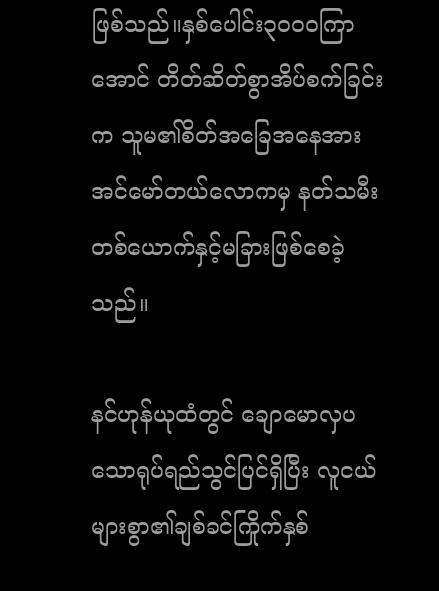ဖြစ်သည်။နှစ်ပေါင်း၃၀၀၀ကြာအောင် တိတ်ဆိတ်စွာအိပ်စက်ခြင်းက သူမ၏စိတ်အခြေအနေအား အင်မော်တယ်လောကမှ နတ်သမီးတစ်ယောက်နှင့်မခြားဖြစ်စေခဲ့သည်။

နင်ဟုန်ယုထံတွင် ချောမောလှပသောရုပ်ရည်သွင်ပြင်ရှိပြီး လူငယ်များစွာ၏ချစ်ခင်ကြိုက်နှစ်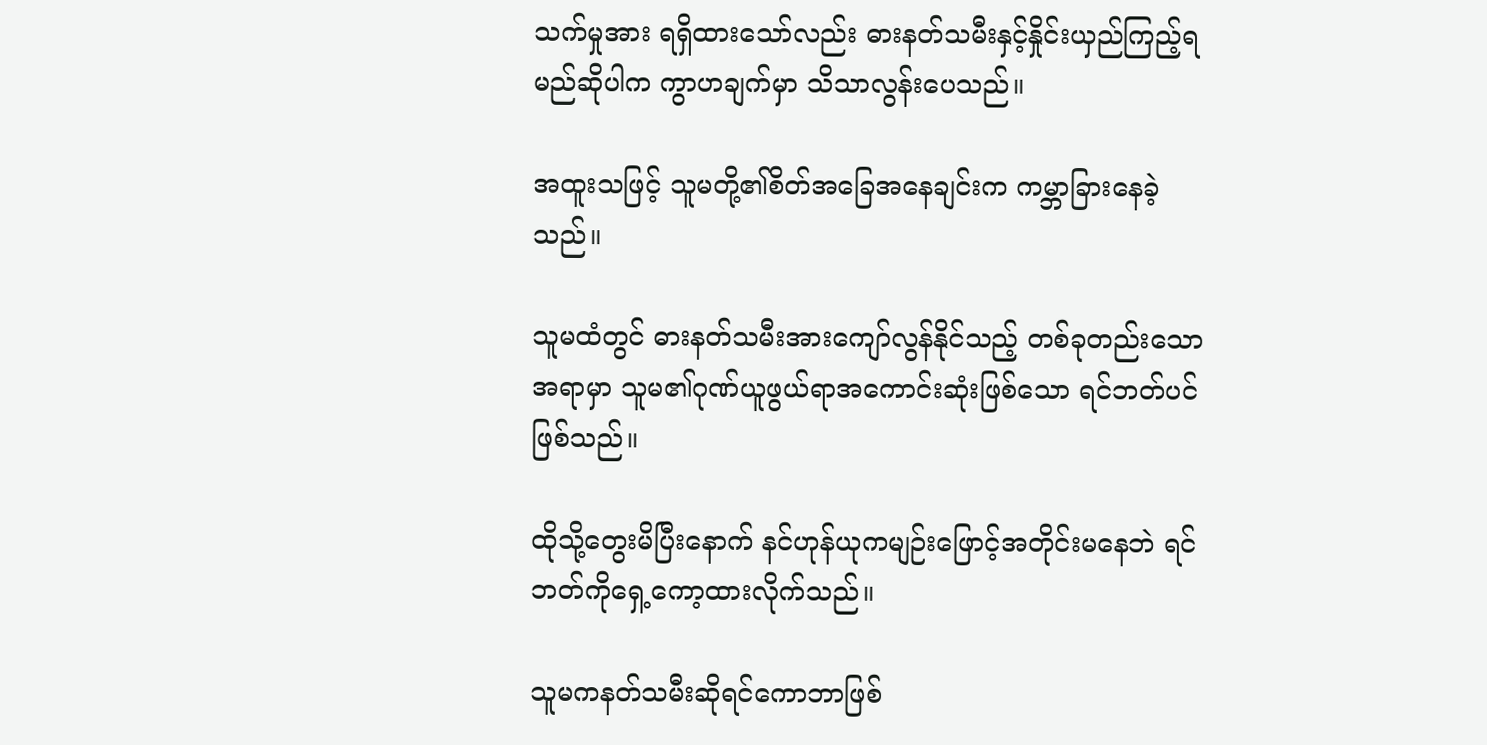သက်မှုအား ရရှိထားသော်လည်း ဓားနတ်သမီးနှင့်နှိုင်းယှည်ကြည့်ရမည်ဆိုပါက ကွာဟချက်မှာ သိသာလွန်းပေသည်။

အထူးသဖြင့် သူမတို့၏စိတ်အခြေအနေချင်းက ကမ္ဘာခြားနေခဲ့သည်။

သူမထံတွင် ဓားနတ်သမီးအားကျော်လွန်နိုင်သည့် တစ်ခုတည်းသောအရာမှာ သူမ၏ဂုဏ်ယူဖွယ်ရာအကောင်းဆုံးဖြစ်သော ရင်ဘတ်ပင်ဖြစ်သည်။

ထိုသို့တွေးမိပြီးနောက် နင်ဟုန်ယုကမျဉ်းဖြောင့်အတိုင်းမနေဘဲ ရင်ဘတ်ကိုရှေ့ကော့ထားလိုက်သည်။

သူမကနတ်သမီးဆိုရင်ကောဘာဖြစ်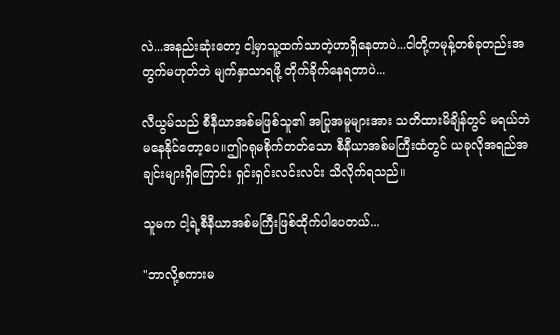လဲ...အနည်းဆုံးတော့ ငါ့မှာသူ့ထက်သာတဲ့ဟာရှိနေတာပဲ...ငါတို့ကမုန့်တစ်ခုတည်းအတွက်မဟုတ်ဘဲ မျက်နှာသာရဖို့ တိုက်ခိုက်နေရတာပဲ...

လီယွမ်သည် စီနီယာအစ်မဖြစ်သူ၏ အပြုအမူများအား သတိထားမိချိန်တွင် မရယ်ဘဲမ‌နေနိုင်တော့ပေ။ဤဂရုမစိုက်တတ်သော စီနီယာအစ်မကြီးထံတွင် ယခုလိုအရည်အချင်းများရှိကြောင်း ရှင်းရှင်းလင်းလင်း သိလိုက်ရသည်။

သူမက ငါ့ရဲ့စီနီယာအစ်မကြီးဖြစ်ထိုက်ပါပေတယ်...

"ဘာလို့စကားမ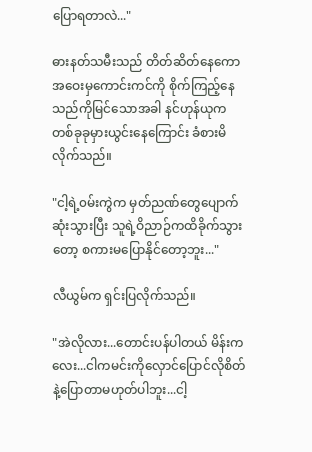ပြောရတာလဲ..."

ဓားနတ်သမီးသည် တိတ်ဆိတ်နေကော အဝေးမှကောင်းကင်ကို စိုက်ကြည့်နေသည်ကိုမြင်သောအခါ နင်ဟုန်ယုကတစ်ခုခုမှားယွင်းနေကြောင်း ခံစားမိလိုက်သည်။

"ငါ့ရဲ့၀မ်းကွဲက မှတ်ညဏ်တွေပျောက်ဆုံးသွားပြီး သူရဲ့ဝိညာဉ်ကထိခိုက်သွားတော့ စကားမပြောနိုင်တော့ဘူး..."

လီယွမ်က ရှင်းပြလိုက်သည်။

"အဲလိုလား...တောင်းပန်ပါတယ် မိန်းကလေး...ငါကမင်းကိုလှောင်ပြောင်လိုစိတ်နဲ့ပြောတာမဟုတ်ပါဘူး...ငါ့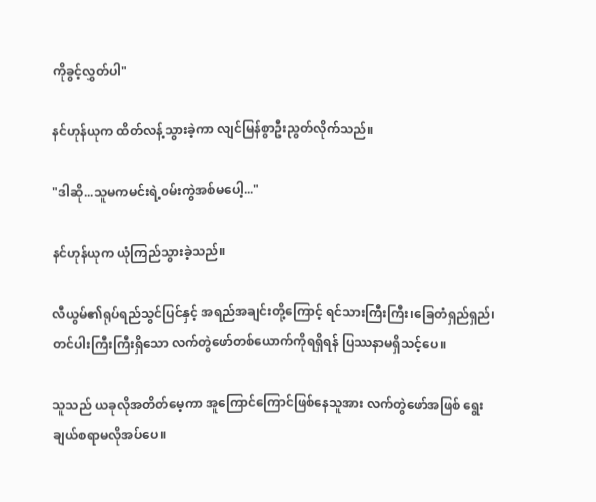ကိုခွင့်လွှတ်ပါ"

နင်ဟုန်ယုက ထိတ်လန့်သွားခဲ့ကာ လျင်မြန်စွာဦးညွတ်လိုက်သည်။

"ဒါဆို...သူမကမင်းရဲ့၀မ်းကွဲအစ်မပေါ့..."

နင်ဟုန်ယုက ယုံကြည်သွားခဲ့သည်။

လီယွမ်၏ရုပ်ရည်သွင်ပြင်နှင့် အရည်အချင်းတို့ကြောင့် ရင်သားကြီးကြီး၊ခြေတံရှည်ရှည်၊တင်ပါးကြီးကြီးရှိသော လက်တွဲဖော်တစ်ယောက်ကိုရရှိရန် ပြဿနာမရှိသင့်ပေ။

သူသည် ယခုလိုအတိတ်မေ့ကာ အူကြောင်ကြောင်ဖြစ်နေသူအား လက်တွဲဖော်အဖြစ် ရွေးချယ်စရာမလိုအပ်ပေ။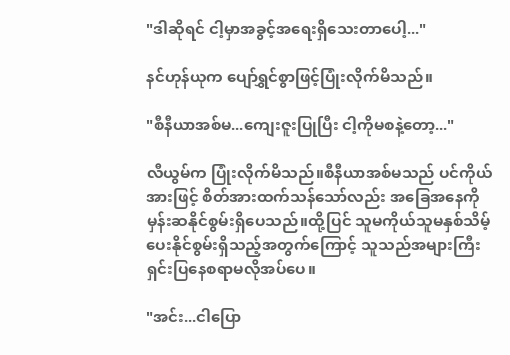"ဒါဆိုရင် ငါ့မှာအခွင့်အရေးရှိသေးတာပေါ့..."

နင်ဟုန်ယုက ပျော်ရွှင်စွာဖြင့်ပြုံးလိုက်မိသည်။

"စီနီယာအစ်မ...ကျေးဇူးပြုပြီး ငါ့ကိုမစနဲ့တော့..."

လီယွမ်က ပြုံးလိုက်မိသည်။စီနီယာအစ်မသည် ပင်ကိုယ်အားဖြင့် စိတ်အားထက်သန်သော်လည်း အခြေအနေကိုမှန်းဆနိုင်စွမ်းရှိပေသည်။ထို့ပြင် သူမကိုယ်သူမနှစ်သိမ့်ပေးနိုင်စွမ်းရှိသည့်အတွက်ကြောင့် သူသည်အများကြီးရှင်းပြနေစရာမလိုအပ်ပေ။

"အင်း...ငါပြော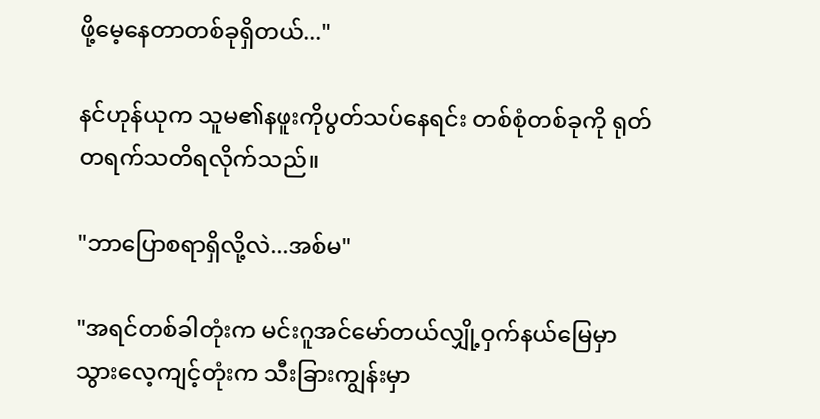ဖို့မေ့နေတာတစ်ခုရှိတယ်..."

နင်ဟုန်ယုက သူမ၏နဖူးကိုပွတ်သပ်နေရင်း တစ်စုံတစ်ခုကို ရုတ်တရက်သတိရလိုက်သည်။

"ဘာပြောစရာရှိလို့လဲ...အစ်မ"

"အရင်တစ်ခါတုံးက မင်းဂူအင်မော်တယ်လျှို့ဝှက်နယ်မြေမှာ သွားလေ့ကျင့်တုံးက သီးခြားကျွန်းမှာ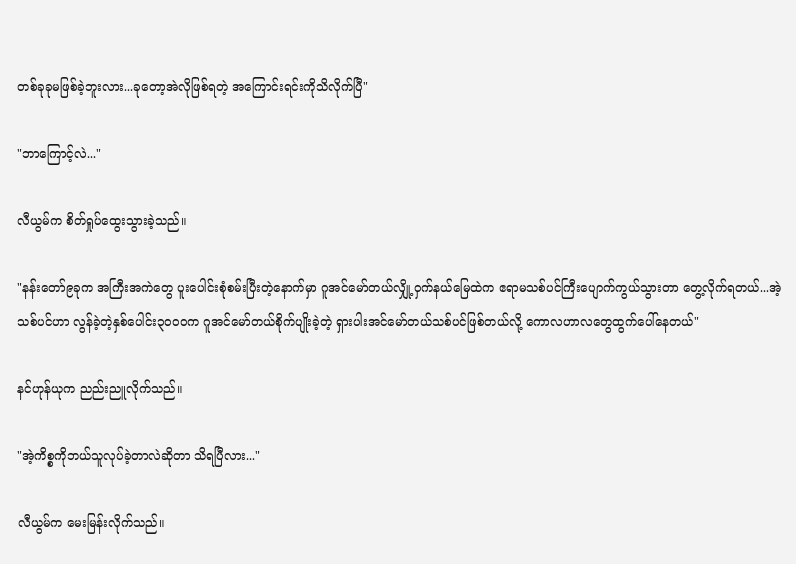တစ်ခုခုမဖြစ်ခဲ့ဘူးလား...ခုတော့အဲလိုဖြစ်ရတဲ့ အကြောင်းရင်းကိုသိလိုက်ပြီ"

"ဘာကြောင့်လဲ..."

လီယွမ်က စိတ်ရှုပ်ထွေးသွားခဲ့သည်။

"နန်းတော်၉ခုက အကြီးအကဲတွေ ပူးပေါင်းစုံစမ်းပြီးတဲ့နောက်မှာ ဂူအင်မော်တယ်လျှို့ဝှက်နယ်မြေထဲက ဧရာမသစ်ပင်ကြီးပျောက်ကွယ်သွားတာ တွေ့လိုက်ရတယ်...အဲ့သစ်ပင်ဟာ လွန်ခဲ့တဲ့နှစ်ပေါင်း၃၀၀၀က ဂူအင်မော်တယ်စိုက်ပျိုးခဲ့တဲ့ ရှားပါးအင်မော်တယ်သစ်ပင်ဖြစ်တယ်လို့‌ ကောလဟာလတွေထွက်ပေါ်နေတယ်"

နင်ဟုန်ယုက ညည်းညူလိုက်သည်။

"အဲ့ကိစ္စကိုဘယ်သူလုပ်ခဲ့တာလဲဆိုတာ သိရပြီလား..."

လီယွမ်က မေးမြန်းလိုက်သည်။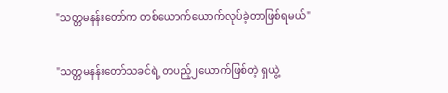"သတ္တမနန်းတော်က တစ်ယောက်ယောက်လုပ်ခဲ့တာဖြစ်ရမယ်"

"သတ္တမနန်းတော်သခင်ရဲ့ တပည့်၂ယောက်ဖြစ်တဲ့ ရှယွဲ့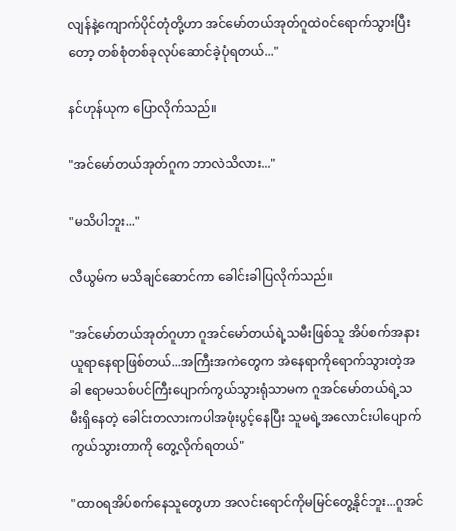လျန်နဲ့ကျောက်ပိုင်တုံတို့ဟာ အင်မော်တယ်အုတ်ဂူထဲ‌၀င်ရောက်သွားပြီးတော့ တစ်စုံတစ်ခုလုပ်ဆောင်ခဲ့ပုံရတယ်..."

နင်ဟုန်ယုက ပြောလိုက်သည်။

"အင်မော်တယ်အုတ်ဂူက ဘာလဲသိလား..."

"မသိပါဘူး..."

လီယွမ်က မသိချင်ဆောင်ကာ ခေါင်းခါပြလိုက်သည်။

"အင်မော်တယ်အုတ်ဂူဟာ ဂူအင်မော်တယ်ရဲ့သမီးဖြစ်သူ အိပ်စက်အနားယူရာနေရာဖြစ်တယ်...အကြီးအကဲတွေက အဲနေရာကိုရောက်သွားတဲ့အခါ ဧရာမသစ်ပင်ကြီးပျောက်ကွယ်သွားရုံသာမက ဂူအင်မော်တယ်ရဲ့သမီးရှိနေတဲ့ ခေါင်းတလားကပါအဖုံးပွင့်နေပြီး သူမရဲ့အလောင်းပါပျောက်ကွယ်သွားတာကို တွေ့လိုက်ရတယ်"

"ထာ၀ရအိပ်စက်နေသူတွေဟာ အလင်းရောင်ကိုမမြင်တွေ့နိုင်ဘူး...ဂူအင်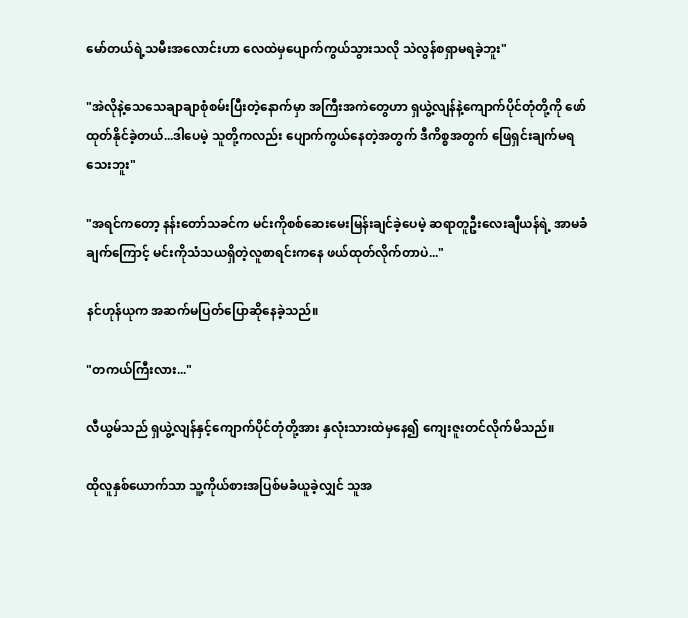မော်တယ်ရဲ့သမီးအလောင်းဟာ လေထဲမှပျောက်ကွယ်သွားသလို သဲလွန်စရှာမရခဲ့ဘူး"

"အဲလိုနဲ့သေသေချာချာစုံစမ်းပြီးတဲ့နောက်မှာ အကြီးအကဲတွေဟာ ရှယွဲ့လျန်နဲ့ကျောက်ပိုင်တုံတို့ကို ဖော်ထုတ်နိုင်ခဲ့တယ်...ဒါပေမဲ့ သူတို့ကလည်း ပျောက်ကွယ်နေတဲ့အတွက် ဒီကိစ္စအတွက် ဖြေရှင်းချက်မရသေးဘူး"

"အရင်ကတော့ နန်းတော်သခင်က မင်းကိုစစ်ဆေးမေးမြန်းချင်ခဲ့ပေမဲ့ ဆရာတူဦးလေးချီယန်ရဲ့ အာမခံချက်ကြောင့် မင်းကိုသံသယရှိတဲ့လူစာရင်းကနေ ဖယ်ထုတ်လိုက်တာပဲ..."

နင်ဟုန်ယုက အဆက်မပြတ်ပြောဆိုနေခဲ့သည်။

"တကယ်ကြီးလား..."

လီယွမ်သည် ရှယွဲ့လျန်နှင့်ကျောက်ပိုင်တုံတို့အား နှလုံးသားထဲမှနေ၍ ကျေးဇူးတင်လိုက်မိသည်။

ထိုလူနှစ်ယောက်သာ သူ့ကိုယ်စားအပြစ်မခံယူခဲ့လျှင် သူအ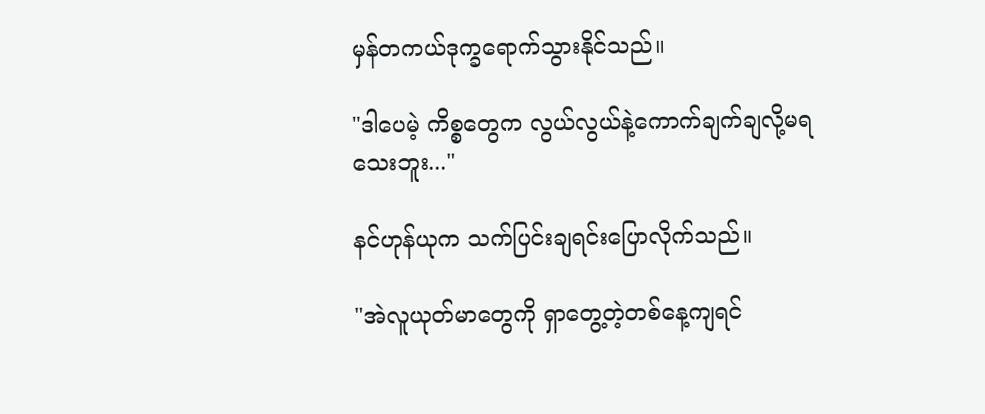မှန်တကယ်ဒုက္ခရောက်သွားနိုင်သည်။

"ဒါပေမဲ့ ကိစ္စတွေက လွယ်လွယ်နဲ့ကောက်ချက်ချလို့မရသေးဘူး..."

နင်ဟုန်ယုက သက်ပြင်းချရင်းပြောလိုက်သည်။

"အဲလူယုတ်မာတွေကို ရှာတွေ့တဲ့တစ်နေ့ကျရင်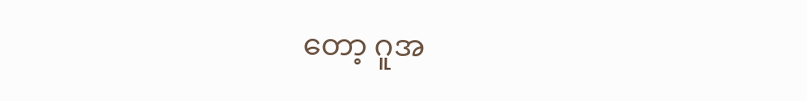တော့ ဂူအ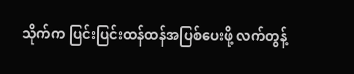သိုက်က ပြင်းပြင်းထန်ထန်အပြစ်ပေးဖို့ လက်တွန့်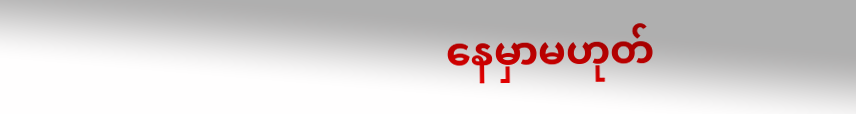နေမှာမဟုတ်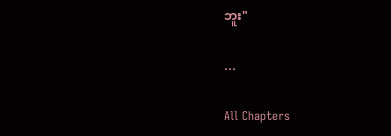ဘူး"

…

All Chapters